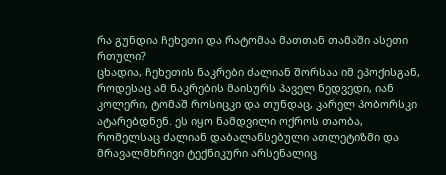რა გუნდია ჩეხეთი და რატომაა მათთან თამაში ასეთი რთული?
ცხადია, ჩეხეთის ნაკრები ძალიან შორსაა იმ ეპოქისგან, როდესაც ამ ნაკრების მაისურს პაველ ნედვედი, იან კოლერი, ტომაშ როსიცკი და თუნდაც, კარელ პობორსკი ატარებდნენ. ეს იყო ნამდვილი ოქროს თაობა, რომელსაც ძალიან დაბალანსებული ათლეტიზმი და მრავალმხრივი ტექნიკური არსენალიც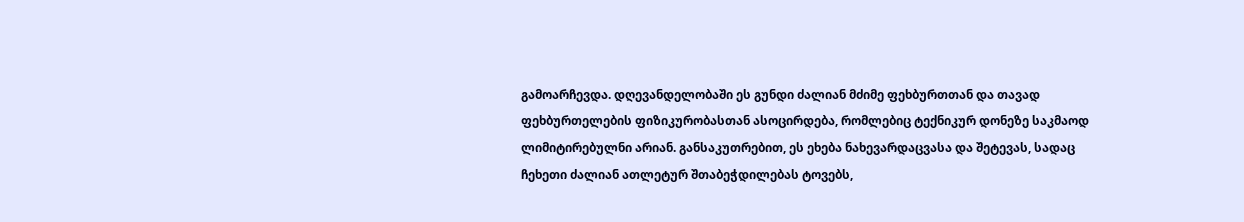გამოარჩევდა. დღევანდელობაში ეს გუნდი ძალიან მძიმე ფეხბურთთან და თავად ფეხბურთელების ფიზიკურობასთან ასოცირდება, რომლებიც ტექნიკურ დონეზე საკმაოდ ლიმიტირებულნი არიან. განსაკუთრებით, ეს ეხება ნახევარდაცვასა და შეტევას, სადაც ჩეხეთი ძალიან ათლეტურ შთაბეჭდილებას ტოვებს,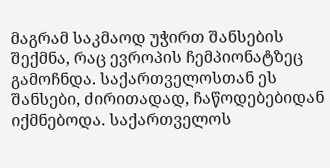მაგრამ საკმაოდ უჭირთ შანსების შექმნა, რაც ევროპის ჩემპიონატზეც გამოჩნდა. საქართველოსთან ეს შანსები, ძირითადად, ჩაწოდებებიდან იქმნებოდა. საქართველოს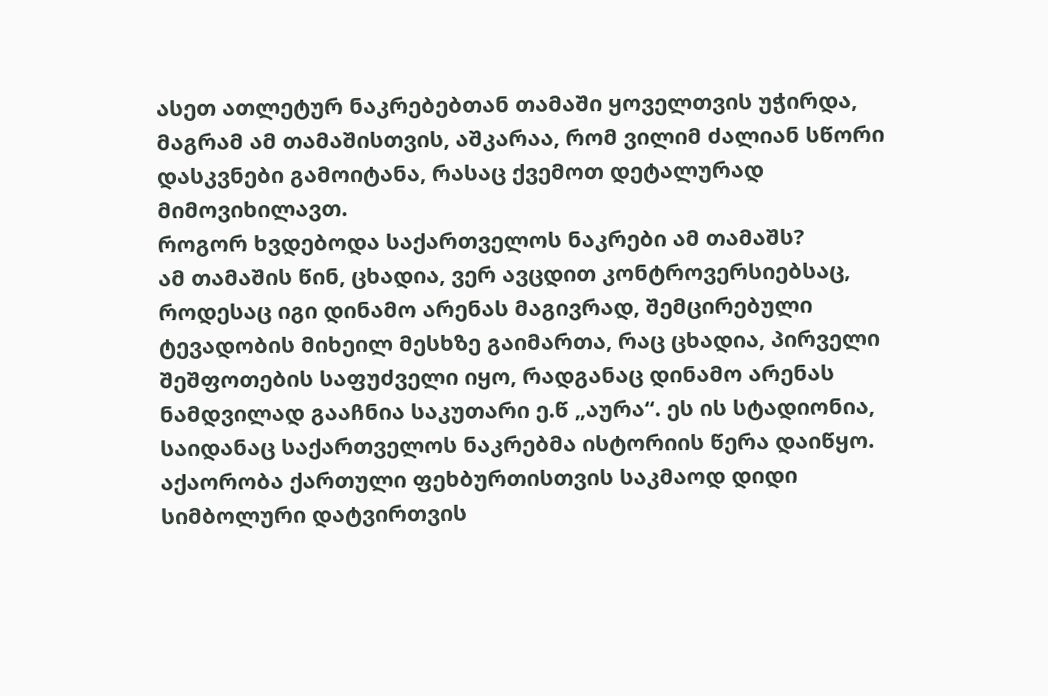ასეთ ათლეტურ ნაკრებებთან თამაში ყოველთვის უჭირდა, მაგრამ ამ თამაშისთვის, აშკარაა, რომ ვილიმ ძალიან სწორი დასკვნები გამოიტანა, რასაც ქვემოთ დეტალურად მიმოვიხილავთ.
როგორ ხვდებოდა საქართველოს ნაკრები ამ თამაშს?
ამ თამაშის წინ, ცხადია, ვერ ავცდით კონტროვერსიებსაც, როდესაც იგი დინამო არენას მაგივრად, შემცირებული ტევადობის მიხეილ მესხზე გაიმართა, რაც ცხადია, პირველი შეშფოთების საფუძველი იყო, რადგანაც დინამო არენას ნამდვილად გააჩნია საკუთარი ე.წ „აურა“. ეს ის სტადიონია, საიდანაც საქართველოს ნაკრებმა ისტორიის წერა დაიწყო. აქაორობა ქართული ფეხბურთისთვის საკმაოდ დიდი სიმბოლური დატვირთვის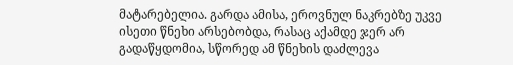მატარებელია. გარდა ამისა, ეროვნულ ნაკრებზე უკვე ისეთი წნეხი არსებობდა, რასაც აქამდე ჯერ არ გადაწყდომია, სწორედ ამ წნეხის დაძლევა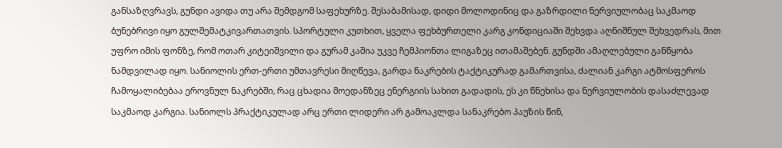განსაზღვრავს, გუნდი ავიდა თუ არა შემდგომ საფეხურზე. შესაბამისად, დიდი მოლოდინიც და გაზრდილი ნერვიულობაც საკმაოდ ბუნებრივი იყო გულშემატკივართათვის. სპორტული კუთხით, ყველა ფეხბურთელი კარგ კონდიციაში შეხვდა აღნიშნულ შეხვედრას, მით უფრო იმის ფონზე, რომ ოთარ კიტეიშვილი და გურამ კაშია უკვე ჩემპიონთა ლიგაზეც ითამაშებენ. გუნდში ამაღლებული განწყობა ნამდვილად იყო. სანიოლის ერთ-ერთი უმთავრესი მიღწევა, გარდა ნაკრების ტაქტიკურად გამართვისა, ძალიან კარგი ატმოსფეროს ჩამოყალიბებაა ეროვნულ ნაკრებში, რაც ცხადია მოედანზეც ენერგიის სახით გადადის, ეს კი წნეხისა და ნერვიულობის დასაძლევად საკმაოდ კარგია. სანიოლს პრაქტიკულად არც ერთი ლიდერი არ გამოაკლდა სანაკრებო პაუზის წინ,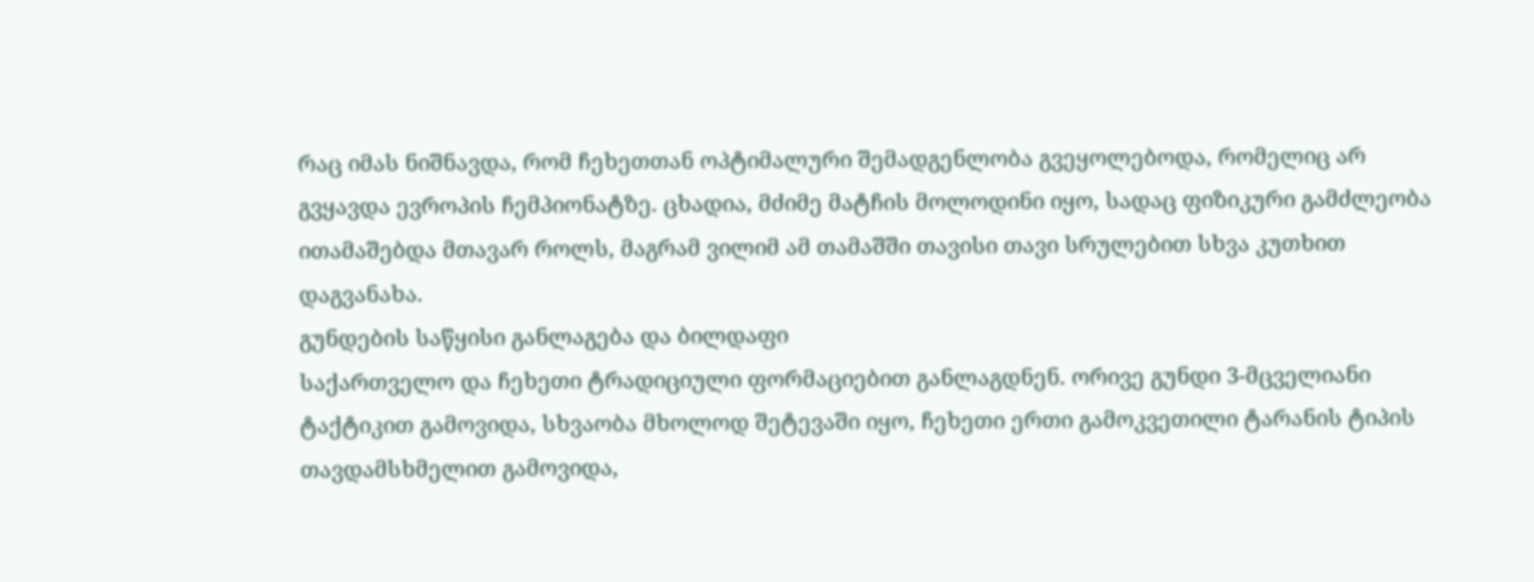რაც იმას ნიშნავდა, რომ ჩეხეთთან ოპტიმალური შემადგენლობა გვეყოლებოდა, რომელიც არ გვყავდა ევროპის ჩემპიონატზე. ცხადია, მძიმე მატჩის მოლოდინი იყო, სადაც ფიზიკური გამძლეობა ითამაშებდა მთავარ როლს, მაგრამ ვილიმ ამ თამაშში თავისი თავი სრულებით სხვა კუთხით დაგვანახა.
გუნდების საწყისი განლაგება და ბილდაფი
საქართველო და ჩეხეთი ტრადიციული ფორმაციებით განლაგდნენ. ორივე გუნდი 3-მცველიანი ტაქტიკით გამოვიდა, სხვაობა მხოლოდ შეტევაში იყო, ჩეხეთი ერთი გამოკვეთილი ტარანის ტიპის თავდამსხმელით გამოვიდა,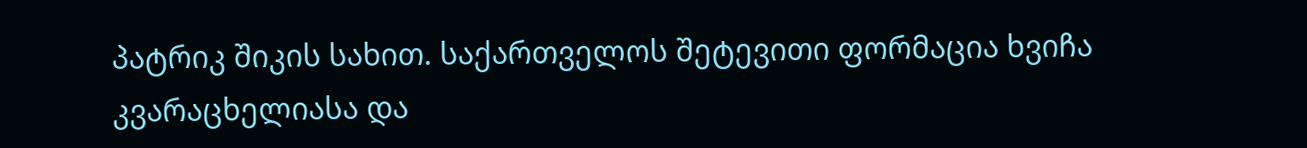პატრიკ შიკის სახით. საქართველოს შეტევითი ფორმაცია ხვიჩა კვარაცხელიასა და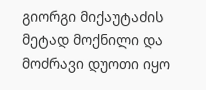გიორგი მიქაუტაძის მეტად მოქნილი და მოძრავი დუოთი იყო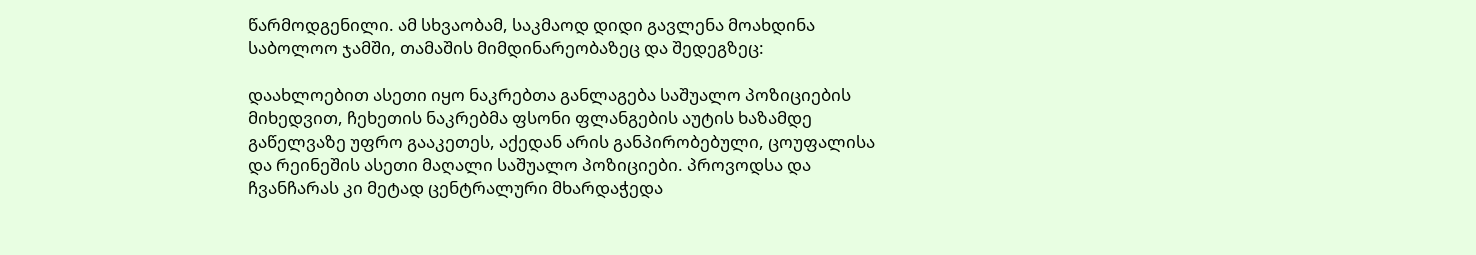წარმოდგენილი. ამ სხვაობამ, საკმაოდ დიდი გავლენა მოახდინა საბოლოო ჯამში, თამაშის მიმდინარეობაზეც და შედეგზეც:

დაახლოებით ასეთი იყო ნაკრებთა განლაგება საშუალო პოზიციების მიხედვით, ჩეხეთის ნაკრებმა ფსონი ფლანგების აუტის ხაზამდე გაწელვაზე უფრო გააკეთეს, აქედან არის განპირობებული, ცოუფალისა და რეინეშის ასეთი მაღალი საშუალო პოზიციები. პროვოდსა და ჩვანჩარას კი მეტად ცენტრალური მხარდაჭედა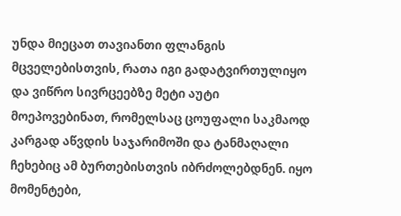უნდა მიეცათ თავიანთი ფლანგის მცველებისთვის, რათა იგი გადატვირთულიყო და ვიწრო სივრცეებზე მეტი აუტი მოეპოვებინათ, რომელსაც ცოუფალი საკმაოდ კარგად აწვდის საჯარიმოში და ტანმაღალი ჩეხებიც ამ ბურთებისთვის იბრძოლებდნენ. იყო მომენტები,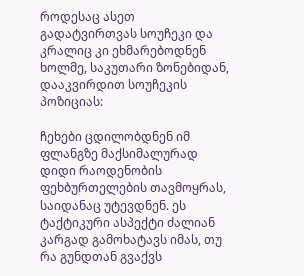როდესაც ასეთ გადატვირთვას სოუჩეკი და კრალიც კი ეხმარებოდნენ ხოლმე, საკუთარი ზონებიდან, დააკვირდით სოუჩეკის პოზიციას:

ჩეხები ცდილობდნენ იმ ფლანგზე მაქსიმალურად დიდი რაოდენობის ფეხბურთელების თავმოყრას, საიდანაც უტევდნენ. ეს ტაქტიკური ასპექტი ძალიან კარგად გამოხატავს იმას, თუ რა გუნდთან გვაქვს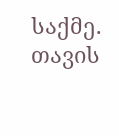საქმე. თავის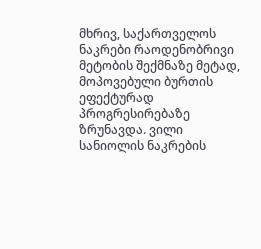მხრივ, საქართველოს ნაკრები რაოდენობრივი მეტობის შექმნაზე მეტად, მოპოვებული ბურთის ეფექტურად პროგრესირებაზე ზრუნავდა. ვილი სანიოლის ნაკრების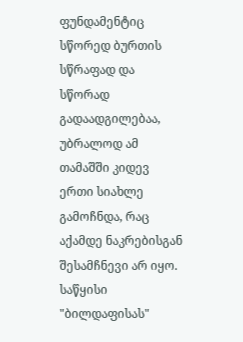ფუნდამენტიც სწორედ ბურთის სწრაფად და სწორად გადაადგილებაა, უბრალოდ ამ თამაშში კიდევ ერთი სიახლე გამოჩნდა, რაც აქამდე ნაკრებისგან შესამჩნევი არ იყო. საწყისი "ბილდაფისას"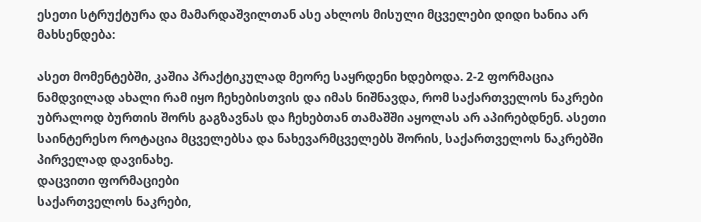ესეთი სტრუქტურა და მამარდაშვილთან ასე ახლოს მისული მცველები დიდი ხანია არ მახსენდება:

ასეთ მომენტებში, კაშია პრაქტიკულად მეორე საყრდენი ხდებოდა. 2-2 ფორმაცია ნამდვილად ახალი რამ იყო ჩეხებისთვის და იმას ნიშნავდა, რომ საქართველოს ნაკრები უბრალოდ ბურთის შორს გაგზავნას და ჩეხებთან თამაშში აყოლას არ აპირებდნენ. ასეთი საინტერესო როტაცია მცველებსა და ნახევარმცველებს შორის, საქართველოს ნაკრებში პირველად დავინახე.
დაცვითი ფორმაციები
საქართველოს ნაკრები,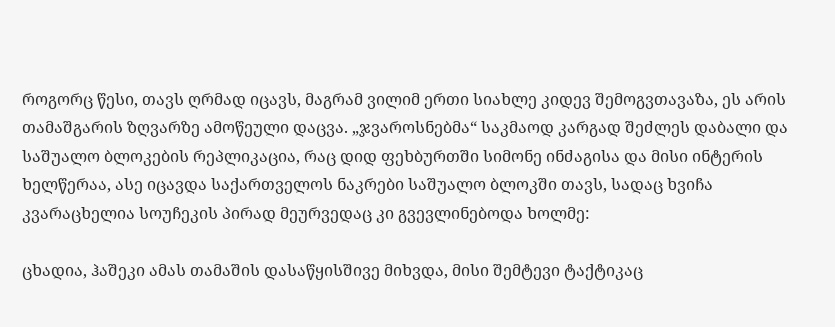როგორც წესი, თავს ღრმად იცავს, მაგრამ ვილიმ ერთი სიახლე კიდევ შემოგვთავაზა, ეს არის თამაშგარის ზღვარზე ამოწეული დაცვა. „ჯვაროსნებმა“ საკმაოდ კარგად შეძლეს დაბალი და საშუალო ბლოკების რეპლიკაცია, რაც დიდ ფეხბურთში სიმონე ინძაგისა და მისი ინტერის ხელწერაა, ასე იცავდა საქართველოს ნაკრები საშუალო ბლოკში თავს, სადაც ხვიჩა კვარაცხელია სოუჩეკის პირად მეურვედაც კი გვევლინებოდა ხოლმე:

ცხადია, ჰაშეკი ამას თამაშის დასაწყისშივე მიხვდა, მისი შემტევი ტაქტიკაც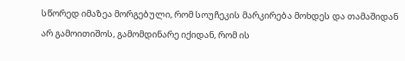სწორედ იმაზეა მორგებული, რომ სოუჩეკის მარკირება მოხდეს და თამაშიდან არ გამოითიშოს, გამომდინარე იქიდან, რომ ის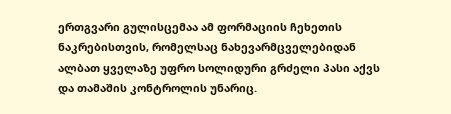ერთგვარი გულისცემაა ამ ფორმაციის ჩეხეთის ნაკრებისთვის, რომელსაც ნახევარმცველებიდან ალბათ ყველაზე უფრო სოლიდური გრძელი პასი აქვს და თამაშის კონტროლის უნარიც.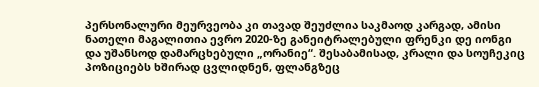პერსონალური მეურვეობა კი თავად შეუძლია საკმაოდ კარგად, ამისი ნათელი მაგალითია ევრო 2020-ზე განეიტრალებული ფრენკი დე იონგი და უშანსოდ დამარცხებული „ორანიე“. შესაბამისად, კრალი და სოუჩეკიც პოზიციებს ხშირად ცვლიდნენ, ფლანგზეც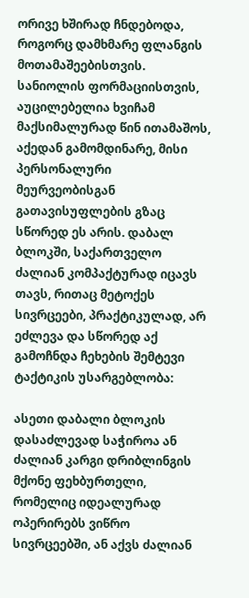ორივე ხშირად ჩნდებოდა, როგორც დამხმარე ფლანგის მოთამაშეებისთვის. სანიოლის ფორმაციისთვის, აუცილებელია ხვიჩამ მაქსიმალურად წინ ითამაშოს, აქედან გამომდინარე, მისი პერსონალური მეურვეობისგან გათავისუფლების გზაც სწორედ ეს არის. დაბალ ბლოკში, საქართველო ძალიან კომპაქტურად იცავს თავს, რითაც მეტოქეს სივრცეები, პრაქტიკულად, არ ეძლევა და სწორედ აქ გამოჩნდა ჩეხების შემტევი ტაქტიკის უსარგებლობა:

ასეთი დაბალი ბლოკის დასაძლევად საჭიროა ან ძალიან კარგი დრიბლინგის მქონე ფეხბურთელი, რომელიც იდეალურად ოპერირებს ვიწრო სივრცეებში, ან აქვს ძალიან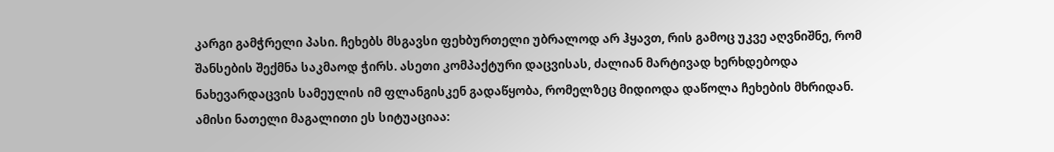კარგი გამჭრელი პასი. ჩეხებს მსგავსი ფეხბურთელი უბრალოდ არ ჰყავთ, რის გამოც უკვე აღვნიშნე, რომ შანსების შექმნა საკმაოდ ჭირს. ასეთი კომპაქტური დაცვისას, ძალიან მარტივად ხერხდებოდა ნახევარდაცვის სამეულის იმ ფლანგისკენ გადაწყობა, რომელზეც მიდიოდა დაწოლა ჩეხების მხრიდან. ამისი ნათელი მაგალითი ეს სიტუაციაა: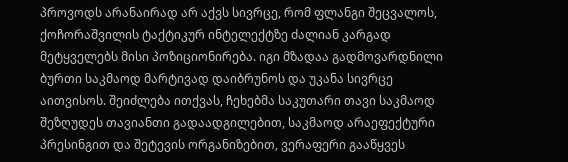პროვოდს არანაირად არ აქვს სივრცე, რომ ფლანგი შეცვალოს, ქოჩორაშვილის ტაქტიკურ ინტელექტზე ძალიან კარგად მეტყველებს მისი პოზიციონირება. იგი მზადაა გადმოვარდნილი ბურთი საკმაოდ მარტივად დაიბრუნოს და უკანა სივრცე აითვისოს. შეიძლება ითქვას, ჩეხებმა საკუთარი თავი საკმაოდ შეზღუდეს თავიანთი გადაადგილებით, საკმაოდ არაეფექტური პრესინგით და შეტევის ორგანიზებით, ვერაფერი გააწყვეს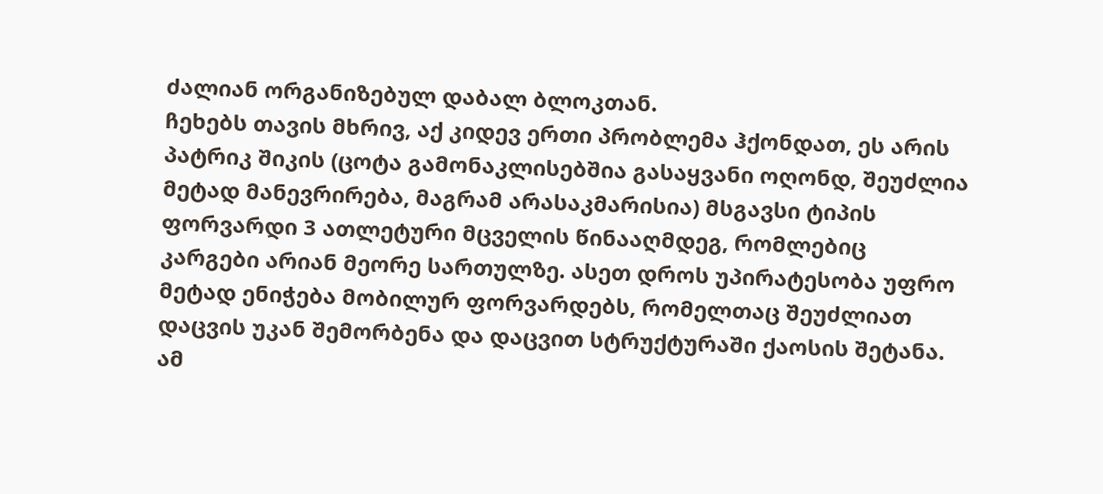ძალიან ორგანიზებულ დაბალ ბლოკთან.
ჩეხებს თავის მხრივ, აქ კიდევ ერთი პრობლემა ჰქონდათ, ეს არის პატრიკ შიკის (ცოტა გამონაკლისებშია გასაყვანი ოღონდ, შეუძლია მეტად მანევრირება, მაგრამ არასაკმარისია) მსგავსი ტიპის ფორვარდი 3 ათლეტური მცველის წინააღმდეგ, რომლებიც კარგები არიან მეორე სართულზე. ასეთ დროს უპირატესობა უფრო მეტად ენიჭება მობილურ ფორვარდებს, რომელთაც შეუძლიათ დაცვის უკან შემორბენა და დაცვით სტრუქტურაში ქაოსის შეტანა. ამ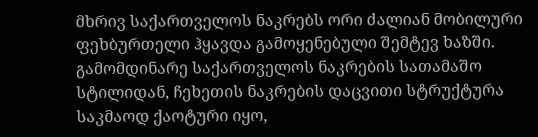მხრივ საქართველოს ნაკრებს ორი ძალიან მობილური ფეხბურთელი ჰყავდა გამოყენებული შემტევ ხაზში. გამომდინარე საქართველოს ნაკრების სათამაშო სტილიდან, ჩეხეთის ნაკრების დაცვითი სტრუქტურა საკმაოდ ქაოტური იყო,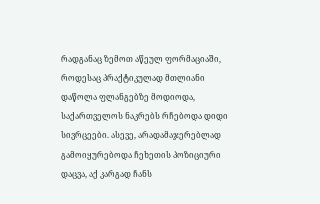რადგანაც ზემოთ აწეულ ფორმაციაში, როდესაც პრაქტიკულად მთლიანი დაწოლა ფლანგებზე მოდიოდა, საქართველოს ნაკრებს რჩებოდა დიდი სივრცეები. ასევე, არადამაჯერებლად გამოიყურებოდა ჩეხეთის პოზიციური დაცვა, აქ კარგად ჩანს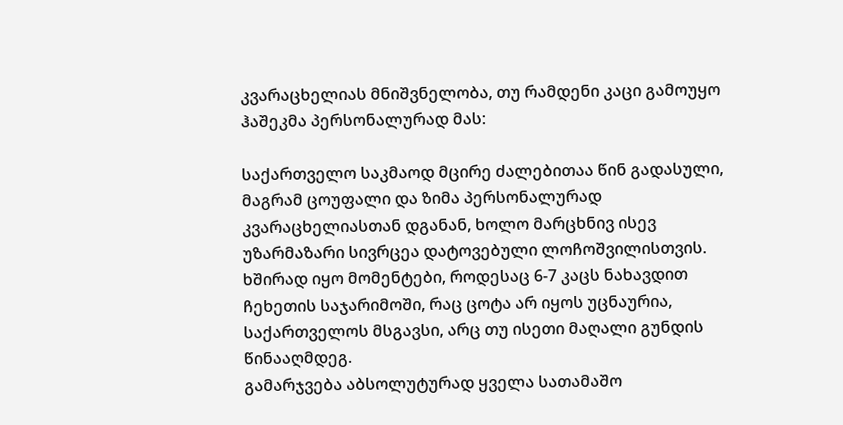კვარაცხელიას მნიშვნელობა, თუ რამდენი კაცი გამოუყო ჰაშეკმა პერსონალურად მას:

საქართველო საკმაოდ მცირე ძალებითაა წინ გადასული, მაგრამ ცოუფალი და ზიმა პერსონალურად კვარაცხელიასთან დგანან, ხოლო მარცხნივ ისევ უზარმაზარი სივრცეა დატოვებული ლოჩოშვილისთვის. ხშირად იყო მომენტები, როდესაც 6-7 კაცს ნახავდით ჩეხეთის საჯარიმოში, რაც ცოტა არ იყოს უცნაურია, საქართველოს მსგავსი, არც თუ ისეთი მაღალი გუნდის წინააღმდეგ.
გამარჯვება აბსოლუტურად ყველა სათამაშო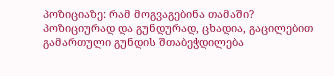პოზიციაზე: რამ მოგვაგებინა თამაში?
პოზიციურად და გუნდურად, ცხადია, გაცილებით გამართული გუნდის შთაბეჭდილება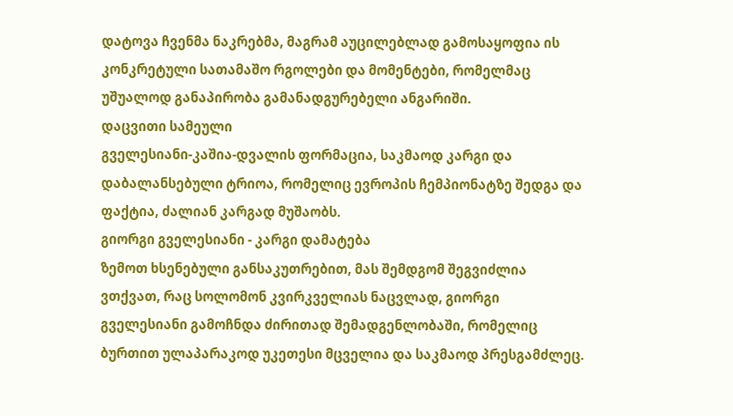დატოვა ჩვენმა ნაკრებმა, მაგრამ აუცილებლად გამოსაყოფია ის კონკრეტული სათამაშო რგოლები და მომენტები, რომელმაც უშუალოდ განაპირობა გამანადგურებელი ანგარიში.
დაცვითი სამეული
გველესიანი-კაშია-დვალის ფორმაცია, საკმაოდ კარგი და დაბალანსებული ტრიოა, რომელიც ევროპის ჩემპიონატზე შედგა და ფაქტია, ძალიან კარგად მუშაობს.
გიორგი გველესიანი - კარგი დამატება
ზემოთ ხსენებული განსაკუთრებით, მას შემდგომ შეგვიძლია ვთქვათ, რაც სოლომონ კვირკველიას ნაცვლად, გიორგი გველესიანი გამოჩნდა ძირითად შემადგენლობაში, რომელიც ბურთით ულაპარაკოდ უკეთესი მცველია და საკმაოდ პრესგამძლეც.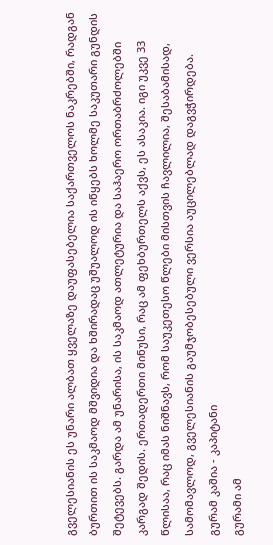გველესიანის ეს უნარი ალბათ ყველაზე დაუფასებელია საქართველოს ნაკრებში, რადგან ბურთით ის საკმაოდ მშვიდია და ხშირადაც უშუალოდ ის იწყებს ხოლმე საკუთარი გუნდის შეტევებს. გარდა ამ უნარისა, ის საკმაოდ ათლეტურია და საჰაერო ორთაბრძოლებში კარგად შედის. ერთადერთი მინუსი, რაც ამ ფეხბურთელს აქვს, ეს ასაკია. იგი უკვე 33 წლისაა, რაც იმას ნიშნავს, რომ საუკეთესო წლები მისთვის ჩავლილია, შესაბამისად, სამომავლოდ, გველესიანის გაუმჯობესებული ვერსია აუცილებლად დაგვჭირდება.
გურამ კაშია - კაპიტანი
გურამი ამ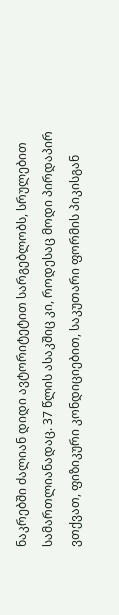ნაკრებში ძალიან დიდი ავტორიტეტით სარგებლობს, სრულებით სამართლიანადაც. 37 წლის ასაკშიც კი, როდესაც მოდი პირდაპირ ვთქვათ, ფიზიკური კონდიციებით, საკუთარი ფორმის პიკისგან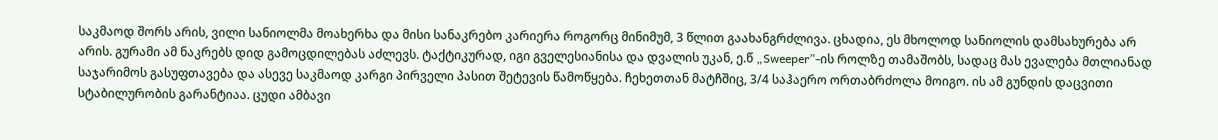საკმაოდ შორს არის, ვილი სანიოლმა მოახერხა და მისი სანაკრებო კარიერა როგორც მინიმუმ, 3 წლით გაახანგრძლივა. ცხადია, ეს მხოლოდ სანიოლის დამსახურება არ არის. გურამი ამ ნაკრებს დიდ გამოცდილებას აძლევს. ტაქტიკურად, იგი გველესიანისა და დვალის უკან, ე.წ „Sweeper”-ის როლზე თამაშობს, სადაც მას ევალება მთლიანად საჯარიმოს გასუფთავება და ასევე საკმაოდ კარგი პირველი პასით შეტევის წამოწყება. ჩეხეთთან მატჩშიც, 3/4 საჰაერო ორთაბრძოლა მოიგო. ის ამ გუნდის დაცვითი სტაბილურობის გარანტიაა. ცუდი ამბავი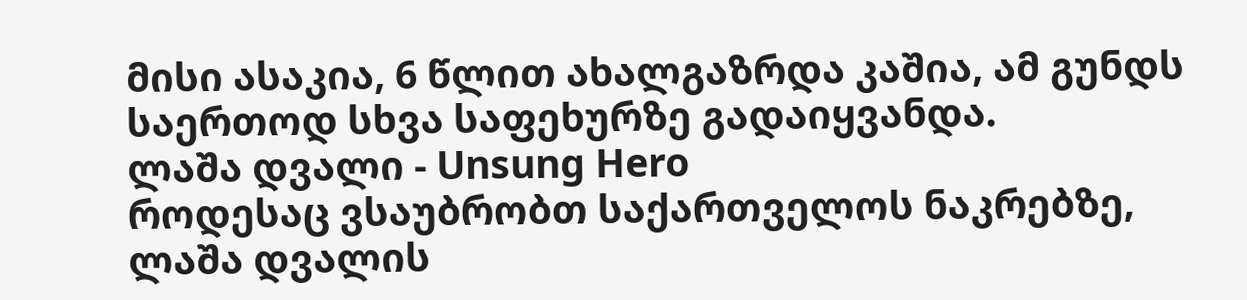მისი ასაკია, 6 წლით ახალგაზრდა კაშია, ამ გუნდს საერთოდ სხვა საფეხურზე გადაიყვანდა.
ლაშა დვალი - Unsung Hero
როდესაც ვსაუბრობთ საქართველოს ნაკრებზე, ლაშა დვალის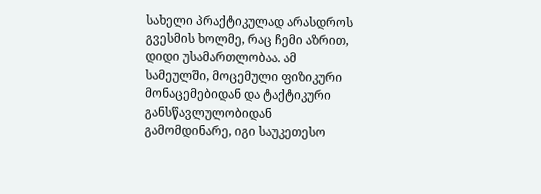სახელი პრაქტიკულად არასდროს გვესმის ხოლმე, რაც ჩემი აზრით, დიდი უსამართლობაა. ამ სამეულში, მოცემული ფიზიკური მონაცემებიდან და ტაქტიკური განსწავლულობიდან გამომდინარე, იგი საუკეთესო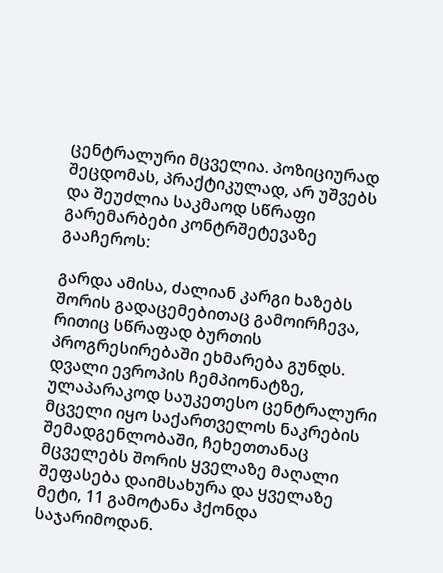ცენტრალური მცველია. პოზიციურად შეცდომას, პრაქტიკულად, არ უშვებს და შეუძლია საკმაოდ სწრაფი გარემარბები კონტრშეტევაზე გააჩეროს:

გარდა ამისა, ძალიან კარგი ხაზებს შორის გადაცემებითაც გამოირჩევა, რითიც სწრაფად ბურთის პროგრესირებაში ეხმარება გუნდს. დვალი ევროპის ჩემპიონატზე, ულაპარაკოდ საუკეთესო ცენტრალური მცველი იყო საქართველოს ნაკრების შემადგენლობაში, ჩეხეთთანაც მცველებს შორის ყველაზე მაღალი შეფასება დაიმსახურა და ყველაზე მეტი, 11 გამოტანა ჰქონდა საჯარიმოდან.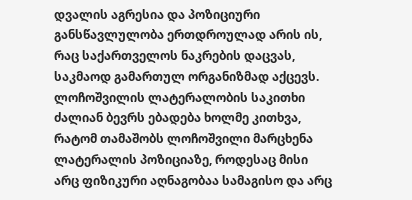დვალის აგრესია და პოზიციური განსწავლულობა ერთდროულად არის ის, რაც საქართველოს ნაკრების დაცვას, საკმაოდ გამართულ ორგანიზმად აქცევს.
ლოჩოშვილის ლატერალობის საკითხი
ძალიან ბევრს ებადება ხოლმე კითხვა, რატომ თამაშობს ლოჩოშვილი მარცხენა ლატერალის პოზიციაზე, როდესაც მისი არც ფიზიკური აღნაგობაა სამაგისო და არც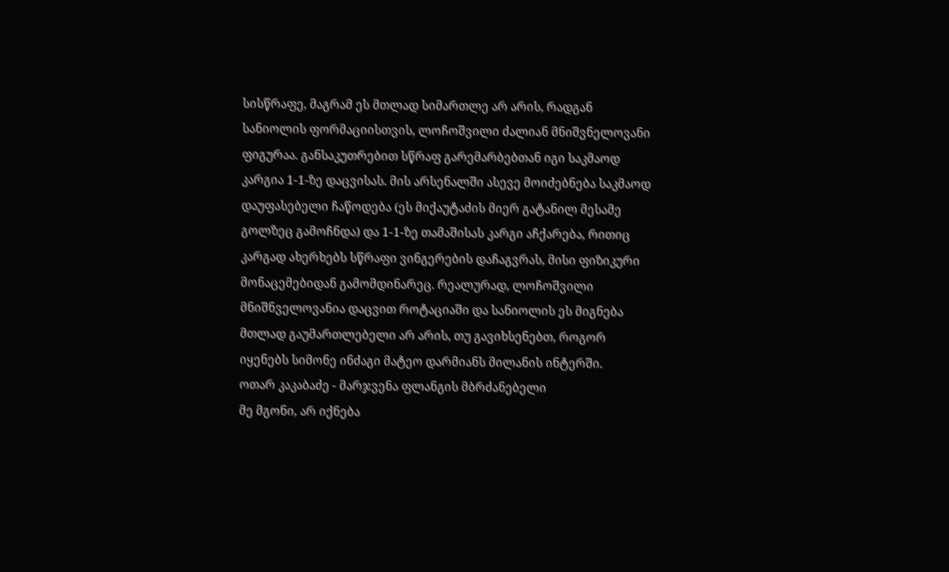სისწრაფე, მაგრამ ეს მთლად სიმართლე არ არის, რადგან სანიოლის ფორმაციისთვის, ლოჩოშვილი ძალიან მნიშვნელოვანი ფიგურაა. განსაკუთრებით სწრაფ გარემარბებთან იგი საკმაოდ კარგია 1-1-ზე დაცვისას. მის არსენალში ასევე მოიძებნება საკმაოდ დაუფასებელი ჩაწოდება (ეს მიქაუტაძის მიერ გატანილ მესამე გოლზეც გამოჩნდა) და 1-1-ზე თამაშისას კარგი აჩქარება, რითიც კარგად ახერხებს სწრაფი ვინგერების დაჩაგვრას, მისი ფიზიკური მონაცემებიდან გამომდინარეც. რეალურად, ლოჩოშვილი მნიშნველოვანია დაცვით როტაციაში და სანიოლის ეს მიგნება მთლად გაუმართლებელი არ არის, თუ გავიხსენებთ, როგორ იყენებს სიმონე ინძაგი მატეო დარმიანს მილანის ინტერში.
ოთარ კაკაბაძე - მარჯვენა ფლანგის მბრძანებელი
მე მგონი, არ იქნება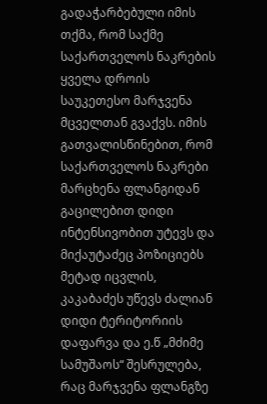გადაჭარბებული იმის თქმა, რომ საქმე საქართველოს ნაკრების ყველა დროის საუკეთესო მარჯვენა მცველთან გვაქვს. იმის გათვალისწინებით, რომ საქართველოს ნაკრები მარცხენა ფლანგიდან გაცილებით დიდი ინტენსივობით უტევს და მიქაუტაძეც პოზიციებს მეტად იცვლის, კაკაბაძეს უწევს ძალიან დიდი ტერიტორიის დაფარვა და ე.წ „მძიმე სამუშაოს“ შესრულება, რაც მარჯვენა ფლანგზე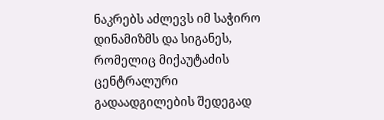ნაკრებს აძლევს იმ საჭირო დინამიზმს და სიგანეს, რომელიც მიქაუტაძის ცენტრალური გადაადგილების შედეგად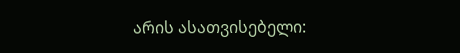არის ასათვისებელი: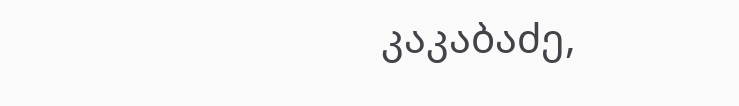კაკაბაძე,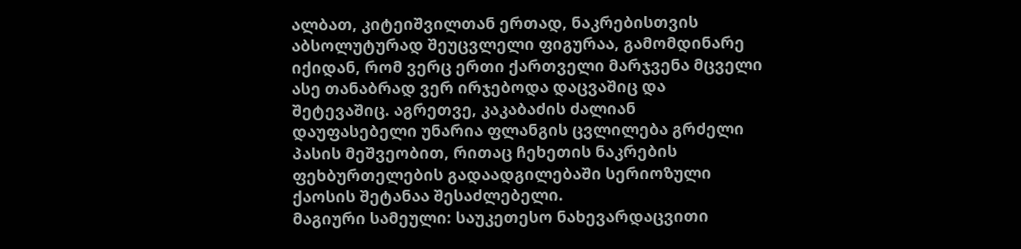ალბათ, კიტეიშვილთან ერთად, ნაკრებისთვის აბსოლუტურად შეუცვლელი ფიგურაა, გამომდინარე იქიდან, რომ ვერც ერთი ქართველი მარჯვენა მცველი ასე თანაბრად ვერ ირჯებოდა დაცვაშიც და შეტევაშიც. აგრეთვე, კაკაბაძის ძალიან დაუფასებელი უნარია ფლანგის ცვლილება გრძელი პასის მეშვეობით, რითაც ჩეხეთის ნაკრების ფეხბურთელების გადაადგილებაში სერიოზული ქაოსის შეტანაა შესაძლებელი.
მაგიური სამეული: საუკეთესო ნახევარდაცვითი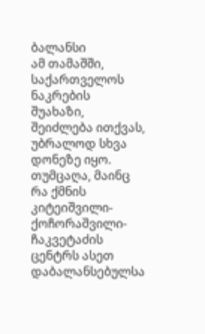ბალანსი
ამ თამაშში, საქართველოს ნაკრების შუახაზი, შეიძლება ითქვას, უბრალოდ სხვა დონეზე იყო. თუმცაღა, მაინც რა ქმნის კიტეიშვილი-ქოჩორაშვილი-ჩაკვეტაძის ცენტრს ასეთ დაბალანსებულსა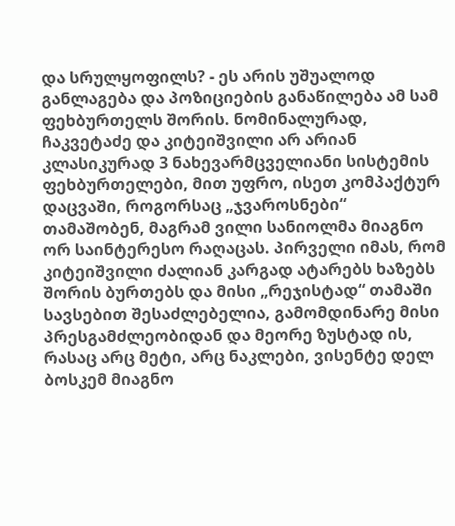და სრულყოფილს? - ეს არის უშუალოდ განლაგება და პოზიციების განაწილება ამ სამ ფეხბურთელს შორის. ნომინალურად, ჩაკვეტაძე და კიტეიშვილი არ არიან კლასიკურად 3 ნახევარმცველიანი სისტემის ფეხბურთელები, მით უფრო, ისეთ კომპაქტურ დაცვაში, როგორსაც „ჯვაროსნები“ თამაშობენ, მაგრამ ვილი სანიოლმა მიაგნო ორ საინტერესო რაღაცას. პირველი იმას, რომ კიტეიშვილი ძალიან კარგად ატარებს ხაზებს შორის ბურთებს და მისი „რეჯისტად“ თამაში სავსებით შესაძლებელია, გამომდინარე მისი პრესგამძლეობიდან და მეორე ზუსტად ის, რასაც არც მეტი, არც ნაკლები, ვისენტე დელ ბოსკემ მიაგნო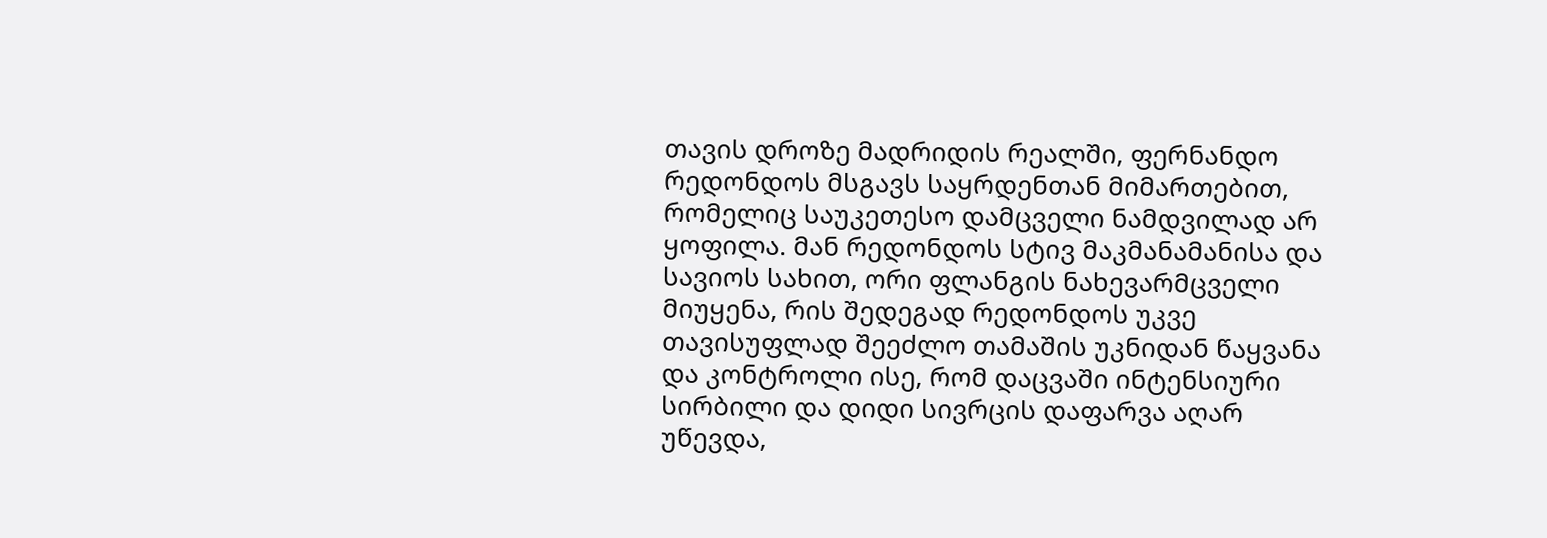თავის დროზე მადრიდის რეალში, ფერნანდო რედონდოს მსგავს საყრდენთან მიმართებით, რომელიც საუკეთესო დამცველი ნამდვილად არ ყოფილა. მან რედონდოს სტივ მაკმანამანისა და სავიოს სახით, ორი ფლანგის ნახევარმცველი მიუყენა, რის შედეგად რედონდოს უკვე თავისუფლად შეეძლო თამაშის უკნიდან წაყვანა და კონტროლი ისე, რომ დაცვაში ინტენსიური სირბილი და დიდი სივრცის დაფარვა აღარ უწევდა,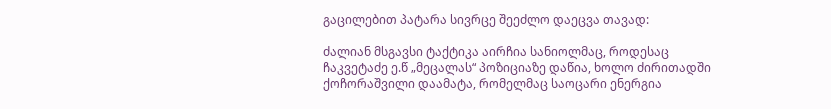გაცილებით პატარა სივრცე შეეძლო დაეცვა თავად:

ძალიან მსგავსი ტაქტიკა აირჩია სანიოლმაც, როდესაც ჩაკვეტაძე ე.წ „მეცალას“ პოზიციაზე დაწია, ხოლო ძირითადში ქოჩორაშვილი დაამატა, რომელმაც საოცარი ენერგია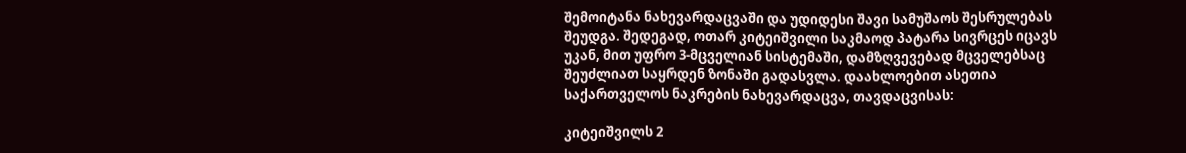შემოიტანა ნახევარდაცვაში და უდიდესი შავი სამუშაოს შესრულებას შეუდგა. შედეგად, ოთარ კიტეიშვილი საკმაოდ პატარა სივრცეს იცავს უკან, მით უფრო 3-მცველიან სისტემაში, დამზღვევებად მცველებსაც შეუძლიათ საყრდენ ზონაში გადასვლა. დაახლოებით ასეთია საქართველოს ნაკრების ნახევარდაცვა, თავდაცვისას:

კიტეიშვილს 2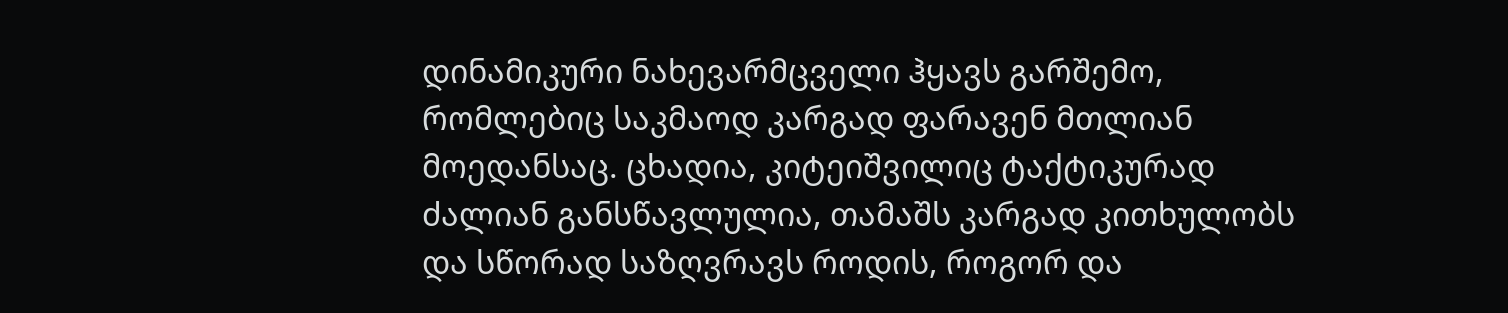დინამიკური ნახევარმცველი ჰყავს გარშემო, რომლებიც საკმაოდ კარგად ფარავენ მთლიან მოედანსაც. ცხადია, კიტეიშვილიც ტაქტიკურად ძალიან განსწავლულია, თამაშს კარგად კითხულობს და სწორად საზღვრავს როდის, როგორ და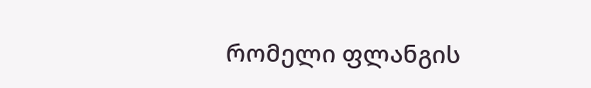რომელი ფლანგის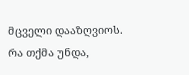მცველი დააზღვიოს. რა თქმა უნდა,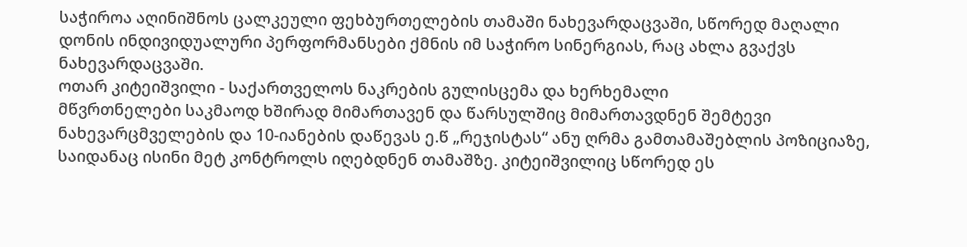საჭიროა აღინიშნოს ცალკეული ფეხბურთელების თამაში ნახევარდაცვაში, სწორედ მაღალი დონის ინდივიდუალური პერფორმანსები ქმნის იმ საჭირო სინერგიას, რაც ახლა გვაქვს ნახევარდაცვაში.
ოთარ კიტეიშვილი - საქართველოს ნაკრების გულისცემა და ხერხემალი
მწვრთნელები საკმაოდ ხშირად მიმართავენ და წარსულშიც მიმართავდნენ შემტევი ნახევარცმველების და 10-იანების დაწევას ე.წ „რეჯისტას“ ანუ ღრმა გამთამაშებლის პოზიციაზე, საიდანაც ისინი მეტ კონტროლს იღებდნენ თამაშზე. კიტეიშვილიც სწორედ ეს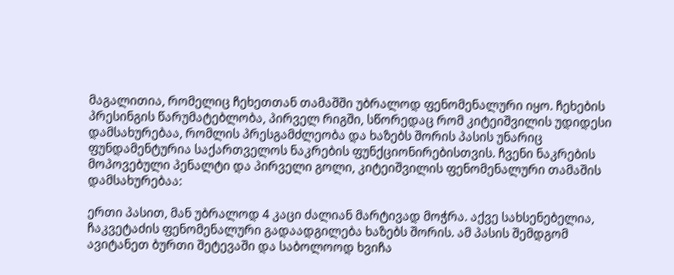მაგალითია, რომელიც ჩეხეთთან თამაშში უბრალოდ ფენომენალური იყო. ჩეხების პრესინგის წარუმატებლობა, პირველ რიგში, სწორედაც რომ კიტეიშვილის უდიდესი დამსახურებაა, რომლის პრესგამძლეობა და ხაზებს შორის პასის უნარიც ფუნდამენტურია საქართველოს ნაკრების ფუნქციონირებისთვის. ჩვენი ნაკრების მოპოვებული პენალტი და პირველი გოლი, კიტეიშვილის ფენომენალური თამაშის დამსახურებაა:

ერთი პასით, მან უბრალოდ 4 კაცი ძალიან მარტივად მოჭრა. აქვე სახსენებელია, ჩაკვეტაძის ფენომენალური გადაადგილება ხაზებს შორის. ამ პასის შემდგომ ავიტანეთ ბურთი შეტევაში და საბოლოოდ ხვიჩა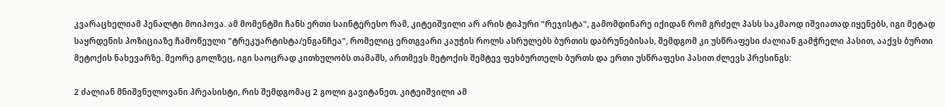კვარაცხელიამ პენალტი მოიპოვა. ამ მომენტში ჩანს ერთი საინტერესო რამ, კიტეიშვილი არ არის ტიპური "რეჯისტა", გამომდინარე იქიდან რომ გრძელ პასს საკმაოდ იშვიათად იყენებს, იგი მეტად საყრდენის პოზიციაზე ჩამოწეული "ტრეკუარტისტა/ენგანჩეა", რომელიც ერთგვარი კაუჭის როლს ასრულებს ბურთის დაბრუნებისას, შემდგომ კი უსწრაფესი ძალიან გამჭრელი პასით, ააქვს ბურთი მეტოქის ნახევარზე. მეორე გოლზეც, იგი საოცრად კითხულობს თამაშს, ართმევს მეტოქის შემტევ ფეხბურთელს ბურთს და ერთი უსწრაფესი პასით ძლევს პრესინგს:

2 ძალიან მნიშვნელოვანი პრეასისტი, რის შემდგომაც 2 გოლი გავიტანეთ. კიტეიშვილი ამ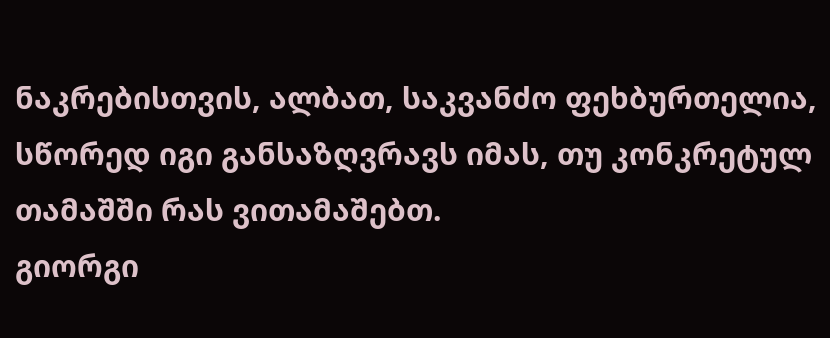ნაკრებისთვის, ალბათ, საკვანძო ფეხბურთელია, სწორედ იგი განსაზღვრავს იმას, თუ კონკრეტულ თამაშში რას ვითამაშებთ.
გიორგი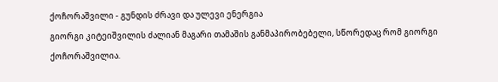ქოჩორაშვილი - გუნდის ძრავი და ულევი ენერგია
გიორგი კიტეიშვილის ძალიან მაგარი თამაშის განმაპირობებელი, სწორედაც რომ გიორგი ქოჩორაშვილია.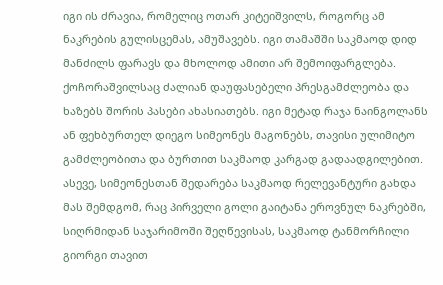იგი ის ძრავია, რომელიც ოთარ კიტეიშვილს, როგორც ამ ნაკრების გულისცემას, ამუშავებს. იგი თამაშში საკმაოდ დიდ მანძილს ფარავს და მხოლოდ ამითი არ შემოიფარგლება. ქოჩორაშვილსაც ძალიან დაუფასებელი პრესგამძლეობა და ხაზებს შორის პასები ახასიათებს. იგი მეტად რაჯა ნაინგოლანს ან ფეხბურთელ დიეგო სიმეონეს მაგონებს, თავისი ულიმიტო გამძლეობითა და ბურთით საკმაოდ კარგად გადაადგილებით. ასევე, სიმეონესთან შედარება საკმაოდ რელევანტური გახდა მას შემდგომ, რაც პირველი გოლი გაიტანა ეროვნულ ნაკრებში, სიღრმიდან საჯარიმოში შეღწევისას, საკმაოდ ტანმორჩილი გიორგი თავით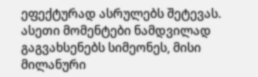ეფექტურად ასრულებს შეტევას. ასეთი მომენტები ნამდვილად გაგვახსენებს სიმეონეს, მისი მილანური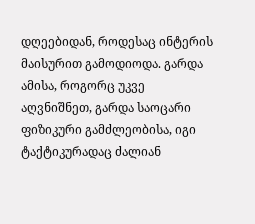დღეებიდან, როდესაც ინტერის მაისურით გამოდიოდა. გარდა ამისა, როგორც უკვე აღვნიშნეთ, გარდა საოცარი ფიზიკური გამძლეობისა, იგი ტაქტიკურადაც ძალიან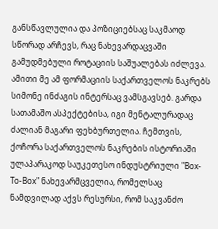განსწავლულია და პოზიციებსაც საკმაოდ სწორად არჩევს, რაც ნახევარდაცვაში გამუდმებული როტაციის საშუალებას იძლევა. ამითი მე ამ ფორმაციის საქართველოს ნაკრებს სიმონე ინძაგის ინტერსაც ვამსგავსებ. გარდა სათამაშო ასპექტებისა, იგი მენტალურადაც ძალიან მაგარი ფეხბურთელია. ჩემთვის, ქოჩორა საქართველოს ნაკრების ისტორიაში ულაპარაკოდ საუკეთესო ინდუსტრიული "Box-To-Box" ნახევარმცველია, რომელსაც ნამდვილად აქვს რესურსი, რომ საკვანძო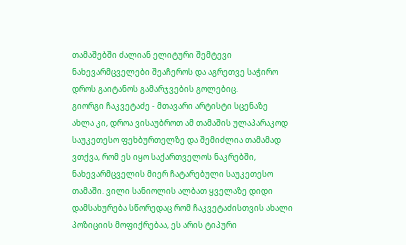თამაშებში ძალიან ელიტური შემტევი ნახევარმცველები შეაჩეროს და აგრეთვე საჭირო დროს გაიტანოს გამარჯვების გოლებიც.
გიორგი ჩაკვეტაძე - მთავარი არტისტი სცენაზე
ახლა კი, დროა ვისაუბროთ ამ თამაშის ულაპარაკოდ საუკეთესო ფეხბურთელზე და შემიძლია თამამად ვთქვა, რომ ეს იყო საქართველოს ნაკრებში, ნახევარმცველის მიერ ჩატარებული საუკეთესო თამაში. ვილი სანიოლის ალბათ ყველაზე დიდი დამსახურება სწორედაც რომ ჩაკვეტაძისთვის ახალი პოზიციის მოფიქრებაა, ეს არის ტიპური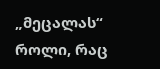„მეცალას“ როლი, რაც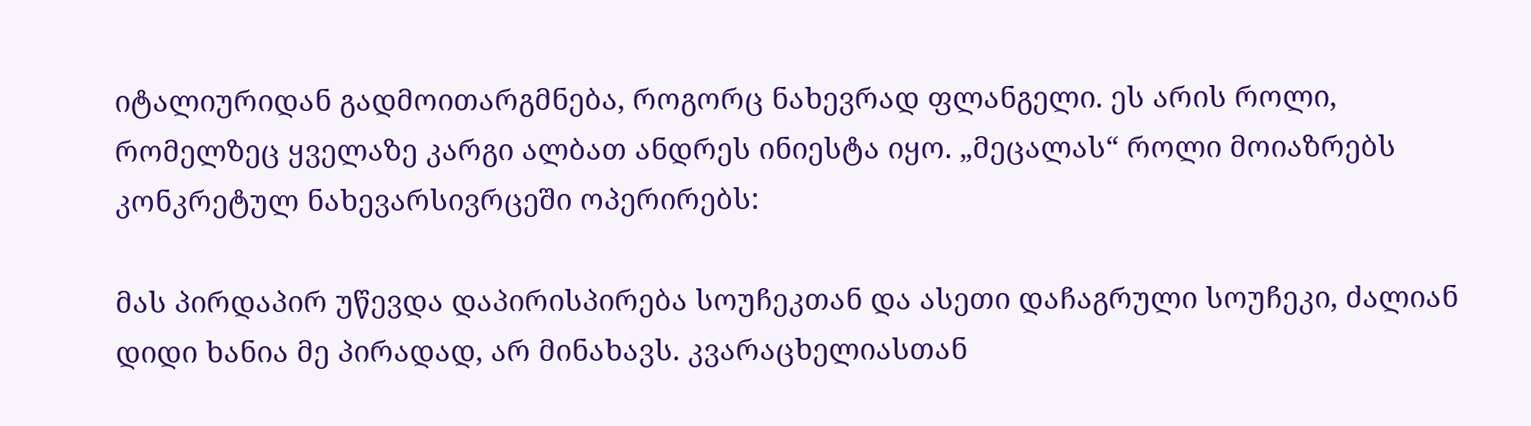იტალიურიდან გადმოითარგმნება, როგორც ნახევრად ფლანგელი. ეს არის როლი, რომელზეც ყველაზე კარგი ალბათ ანდრეს ინიესტა იყო. „მეცალას“ როლი მოიაზრებს კონკრეტულ ნახევარსივრცეში ოპერირებს:

მას პირდაპირ უწევდა დაპირისპირება სოუჩეკთან და ასეთი დაჩაგრული სოუჩეკი, ძალიან დიდი ხანია მე პირადად, არ მინახავს. კვარაცხელიასთან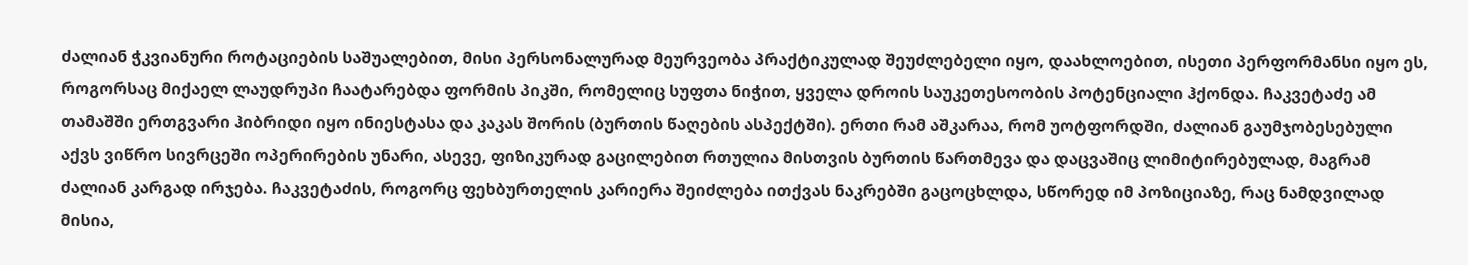ძალიან ჭკვიანური როტაციების საშუალებით, მისი პერსონალურად მეურვეობა პრაქტიკულად შეუძლებელი იყო, დაახლოებით, ისეთი პერფორმანსი იყო ეს, როგორსაც მიქაელ ლაუდრუპი ჩაატარებდა ფორმის პიკში, რომელიც სუფთა ნიჭით, ყველა დროის საუკეთესოობის პოტენციალი ჰქონდა. ჩაკვეტაძე ამ თამაშში ერთგვარი ჰიბრიდი იყო ინიესტასა და კაკას შორის (ბურთის წაღების ასპექტში). ერთი რამ აშკარაა, რომ უოტფორდში, ძალიან გაუმჯობესებული აქვს ვიწრო სივრცეში ოპერირების უნარი, ასევე, ფიზიკურად გაცილებით რთულია მისთვის ბურთის წართმევა და დაცვაშიც ლიმიტირებულად, მაგრამ ძალიან კარგად ირჯება. ჩაკვეტაძის, როგორც ფეხბურთელის კარიერა შეიძლება ითქვას ნაკრებში გაცოცხლდა, სწორედ იმ პოზიციაზე, რაც ნამდვილად მისია,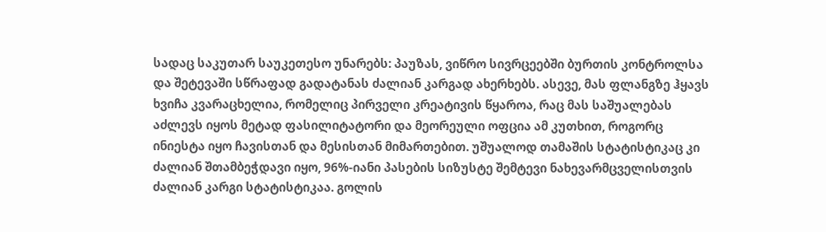სადაც საკუთარ საუკეთესო უნარებს: პაუზას, ვიწრო სივრცეებში ბურთის კონტროლსა და შეტევაში სწრაფად გადატანას ძალიან კარგად ახერხებს. ასევე, მას ფლანგზე ჰყავს ხვიჩა კვარაცხელია, რომელიც პირველი კრეატივის წყაროა, რაც მას საშუალებას აძლევს იყოს მეტად ფასილიტატორი და მეორეული ოფცია ამ კუთხით, როგორც ინიესტა იყო ჩავისთან და მესისთან მიმართებით. უშუალოდ თამაშის სტატისტიკაც კი ძალიან შთამბეჭდავი იყო, 96%-იანი პასების სიზუსტე შემტევი ნახევარმცველისთვის ძალიან კარგი სტატისტიკაა. გოლის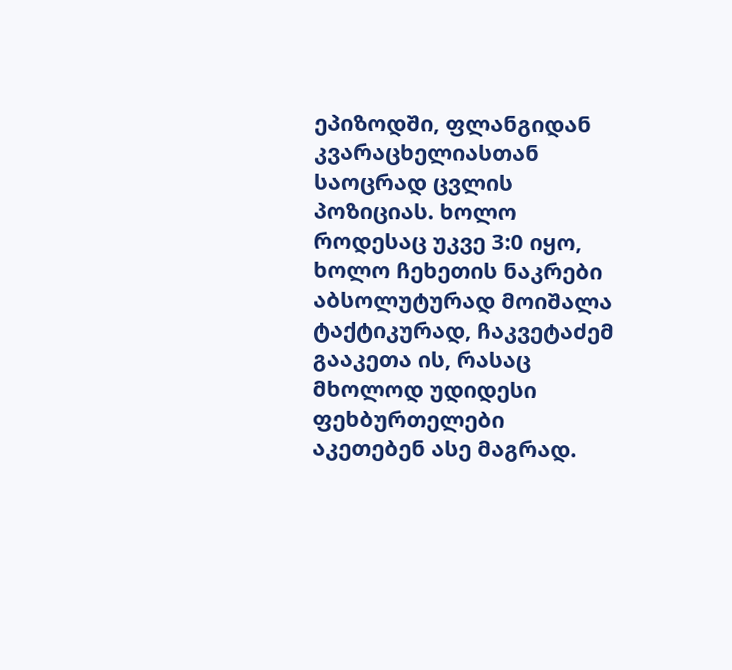ეპიზოდში, ფლანგიდან კვარაცხელიასთან საოცრად ცვლის პოზიციას. ხოლო როდესაც უკვე 3:0 იყო, ხოლო ჩეხეთის ნაკრები აბსოლუტურად მოიშალა ტაქტიკურად, ჩაკვეტაძემ გააკეთა ის, რასაც მხოლოდ უდიდესი ფეხბურთელები აკეთებენ ასე მაგრად.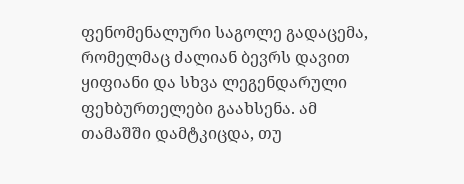ფენომენალური საგოლე გადაცემა, რომელმაც ძალიან ბევრს დავით ყიფიანი და სხვა ლეგენდარული ფეხბურთელები გაახსენა. ამ თამაშში დამტკიცდა, თუ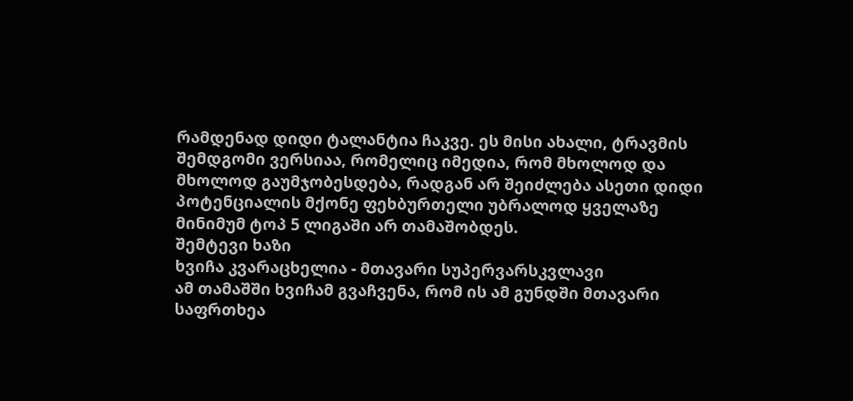რამდენად დიდი ტალანტია ჩაკვე. ეს მისი ახალი, ტრავმის შემდგომი ვერსიაა, რომელიც იმედია, რომ მხოლოდ და მხოლოდ გაუმჯობესდება, რადგან არ შეიძლება ასეთი დიდი პოტენციალის მქონე ფეხბურთელი უბრალოდ ყველაზე მინიმუმ ტოპ 5 ლიგაში არ თამაშობდეს.
შემტევი ხაზი
ხვიჩა კვარაცხელია - მთავარი სუპერვარსკვლავი
ამ თამაშში ხვიჩამ გვაჩვენა, რომ ის ამ გუნდში მთავარი საფრთხეა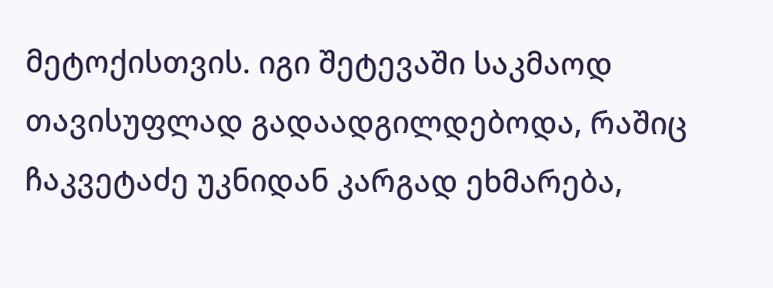მეტოქისთვის. იგი შეტევაში საკმაოდ თავისუფლად გადაადგილდებოდა, რაშიც ჩაკვეტაძე უკნიდან კარგად ეხმარება,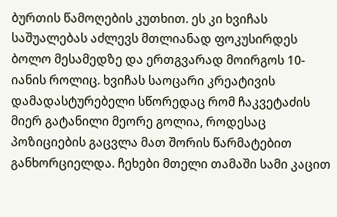ბურთის წამოღების კუთხით. ეს კი ხვიჩას საშუალებას აძლევს მთლიანად ფოკუსირდეს ბოლო მესამედზე და ერთგვარად მოირგოს 10-იანის როლიც. ხვიჩას საოცარი კრეატივის დამადასტურებელი სწორედაც რომ ჩაკვეტაძის მიერ გატანილი მეორე გოლია, როდესაც პოზიციების გაცვლა მათ შორის წარმატებით განხორციელდა. ჩეხები მთელი თამაში სამი კაცით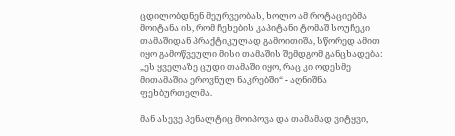ცდილობდნენ მეურვეობას, ხოლო ამ როტაციებმა მოიტანა ის, რომ ჩეხების კაპიტანი ტომაშ სოუჩეკი თამაშიდან პრაქტიკულად გამოითიშა, სწორედ ამით იყო გამოწვეული მისი თამაშის შემდგომ განცხადება: „ეს ყველაზე ცუდი თამაში იყო, რაც კი ოდესმე მითამაშია ეროვნულ ნაკრებში“ - აღნიშნა ფეხბურთელმა.

მან ასევე პენალტიც მოიპოვა და თამამად ვიტყვი,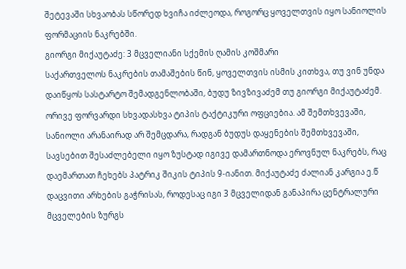შეტევაში სხვაობას სწორედ ხვიჩა იძლეოდა, როგორც ყოველთვის იყო სანიოლის ფორმაციის ნაკრებში.
გიორგი მიქაუტაძე: 3 მცველიანი სქემის ღამის კოშმარი
საქართველოს ნაკრების თამაშების წინ, ყოველთვის ისმის კითხვა, თუ ვინ უნდა დაიწყოს სასტარტო შემადგენლობაში, ბუდუ ზივზივაძემ თუ გიორგი მიქაუტაძემ. ორივე ფორვარდი სხვადასხვა ტიპის ტაქტიკური ოფციებია. ამ შემთხვევაში, სანიოლი არანაირად არ შემცდარა, რადგან ბუდუს დაყენების შემთხვევაში, სავსებით შესაძლებელი იყო ზუსტად იგივე დამართნოდა ეროვნულ ნაკრებს, რაც დაემართათ ჩეხებს პატრიკ შიკის ტიპის 9-იანით. მიქაუტაძე ძალიან კარგია ე.წ დაცვითი არხების გაჭრისას, როდესაც იგი 3 მცველიდან განაპირა ცენტრალური მცველების ზურგს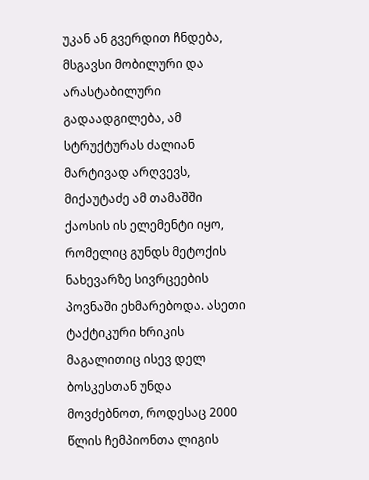უკან ან გვერდით ჩნდება, მსგავსი მობილური და არასტაბილური გადაადგილება, ამ სტრუქტურას ძალიან მარტივად არღვევს, მიქაუტაძე ამ თამაშში ქაოსის ის ელემენტი იყო, რომელიც გუნდს მეტოქის ნახევარზე სივრცეების პოვნაში ეხმარებოდა. ასეთი ტაქტიკური ხრიკის მაგალითიც ისევ დელ ბოსკესთან უნდა მოვძებნოთ, როდესაც 2000 წლის ჩემპიონთა ლიგის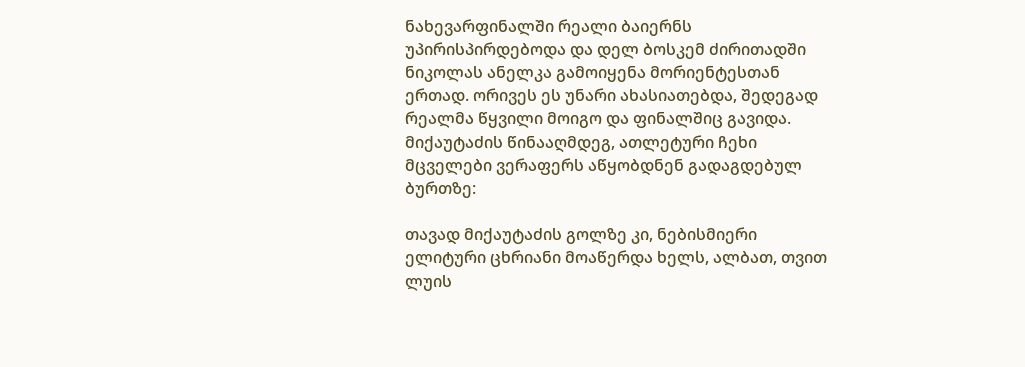ნახევარფინალში რეალი ბაიერნს უპირისპირდებოდა და დელ ბოსკემ ძირითადში ნიკოლას ანელკა გამოიყენა მორიენტესთან ერთად. ორივეს ეს უნარი ახასიათებდა, შედეგად რეალმა წყვილი მოიგო და ფინალშიც გავიდა. მიქაუტაძის წინააღმდეგ, ათლეტური ჩეხი მცველები ვერაფერს აწყობდნენ გადაგდებულ ბურთზე:

თავად მიქაუტაძის გოლზე კი, ნებისმიერი ელიტური ცხრიანი მოაწერდა ხელს, ალბათ, თვით ლუის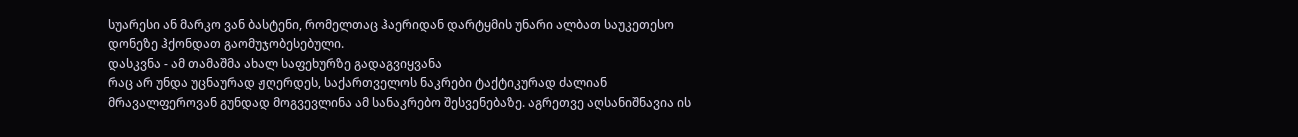სუარესი ან მარკო ვან ბასტენი, რომელთაც ჰაერიდან დარტყმის უნარი ალბათ საუკეთესო დონეზე ჰქონდათ გაომუჯობესებული.
დასკვნა - ამ თამაშმა ახალ საფეხურზე გადაგვიყვანა
რაც არ უნდა უცნაურად ჟღერდეს, საქართველოს ნაკრები ტაქტიკურად ძალიან მრავალფეროვან გუნდად მოგვევლინა ამ სანაკრებო შესვენებაზე. აგრეთვე აღსანიშნავია ის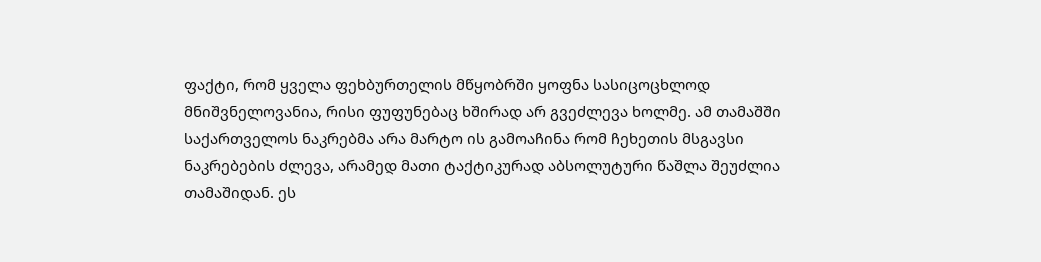ფაქტი, რომ ყველა ფეხბურთელის მწყობრში ყოფნა სასიცოცხლოდ მნიშვნელოვანია, რისი ფუფუნებაც ხშირად არ გვეძლევა ხოლმე. ამ თამაშში საქართველოს ნაკრებმა არა მარტო ის გამოაჩინა რომ ჩეხეთის მსგავსი ნაკრებების ძლევა, არამედ მათი ტაქტიკურად აბსოლუტური წაშლა შეუძლია თამაშიდან. ეს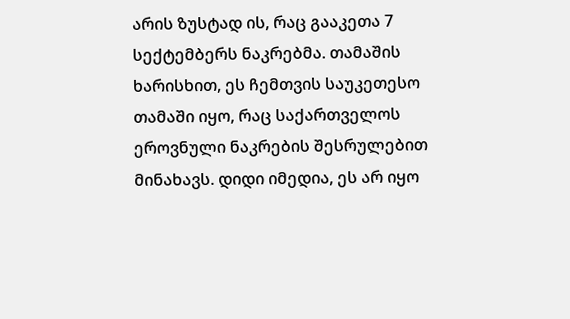არის ზუსტად ის, რაც გააკეთა 7 სექტემბერს ნაკრებმა. თამაშის ხარისხით, ეს ჩემთვის საუკეთესო თამაში იყო, რაც საქართველოს ეროვნული ნაკრების შესრულებით მინახავს. დიდი იმედია, ეს არ იყო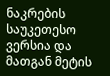ნაკრების საუკეთესო ვერსია და მათგან მეტის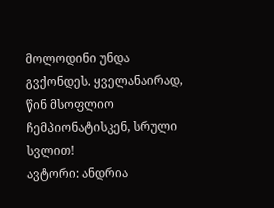მოლოდინი უნდა გვქონდეს. ყველანაირად, წინ მსოფლიო ჩემპიონატისკენ, სრული სვლით!
ავტორი: ანდრია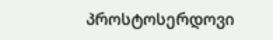პროსტოსერდოვი